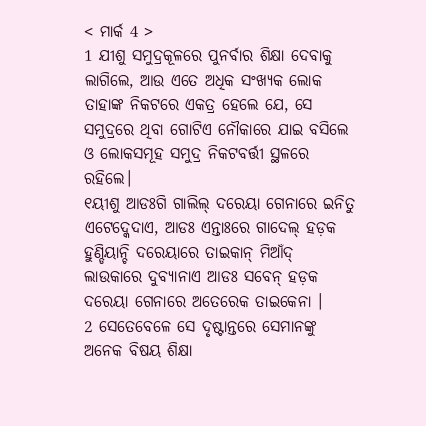< ମାର୍କ 4 >
1 ଯୀଶୁ ସମୁଦ୍ରକୂଳରେ ପୁନର୍ବାର ଶିକ୍ଷା ଦେବାକୁ ଲାଗିଲେ, ଆଉ ଏତେ ଅଧିକ ସଂଖ୍ୟକ ଲୋକ ତାହାଙ୍କ ନିକଟରେ ଏକତ୍ର ହେଲେ ଯେ, ସେ ସମୁଦ୍ରରେ ଥିବା ଗୋଟିଏ ନୌକାରେ ଯାଇ ବସିଲେ ଓ ଲୋକସମୂହ ସମୁଦ୍ର ନିକଟବର୍ତ୍ତୀ ସ୍ଥଳରେ ରହିଲେ।
୧ୟୀଶୁ ଆଡଃଗି ଗାଲିଲ୍ ଦରେୟା ଗେନାରେ ଇନିତୁ ଏଟେଦ୍କେଦାଏ, ଆଡଃ ଏନ୍ତାଃରେ ଗାଦେଲ୍ ହଡ଼କ ହୁଣ୍ଡିୟାନ୍ଚି ଦରେୟାରେ ତାଇକାନ୍ ମିଆଁଦ୍ ଲାଉକାରେ ଦୁବ୍ୟାନାଏ ଆଡଃ ସବେନ୍ ହଡ଼କ ଦରେୟା ଗେନାରେ ଅତେରେକ ତାଇକେନା ।
2 ସେତେବେଳେ ସେ ଦୃଷ୍ଟାନ୍ତରେ ସେମାନଙ୍କୁ ଅନେକ ବିଷୟ ଶିକ୍ଷା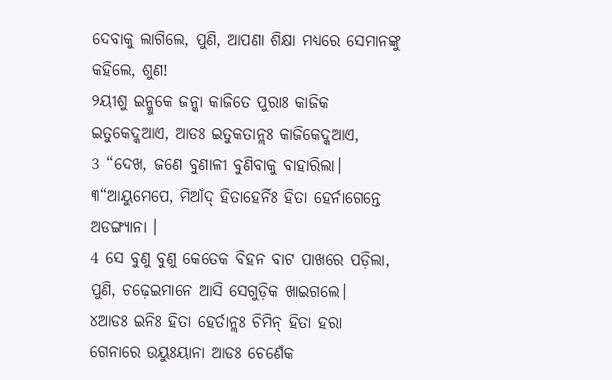ଦେବାକୁ ଲାଗିଲେ, ପୁଣି, ଆପଣା ଶିକ୍ଷା ମଧ୍ୟରେ ସେମାନଙ୍କୁ କହିଲେ, ଶୁଣ!
୨ୟୀଶୁ ଇନ୍କୁକେ ଜନ୍କା କାଜିତେ ପୁରାଃ କାଜିକ ଇତୁକେଦ୍କଆଏ, ଆଡଃ ଇତୁକତାନ୍ଲଃ କାଜିକେଦ୍କଆଏ,
3 “ଦେଖ, ଜଣେ ବୁଣାଳୀ ବୁଣିବାକୁ ବାହାରିଲା।
୩“ଆୟୁମେପେ, ମିଆଁଦ୍ ହିତାହେର୍ନିଃ ହିତା ହେର୍ନାଗେନ୍ତେ ଅଡଙ୍ଗ୍ୟାନା ।
4 ସେ ବୁଣୁ ବୁଣୁ କେତେକ ବିହନ ବାଟ ପାଖରେ ପଡ଼ିଲା, ପୁଣି, ଚଢ଼େଇମାନେ ଆସି ସେଗୁଡ଼ିକ ଖାଇଗଲେ।
୪ଆଡଃ ଇନିଃ ହିତା ହେର୍ତାନ୍ଲଃ ଚିମିନ୍ ହିତା ହରା ଗେନାରେ ଉୟୁଃୟାନା ଆଡଃ ଚେଣେଁକ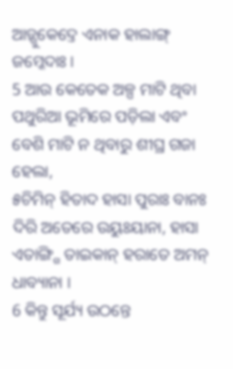ଆଡ଼୍ଗୁକେଦ୍ତେ ଏନାକ ହାଲାଙ୍ଗ୍ ଜମ୍କେଦାଃ ।
5 ଆଉ କେତେକ ଅଳ୍ପ ମାଟି ଥିବା ପଥୁରିଆ ଭୂମିରେ ପଡ଼ିଲା ଏବଂ ବେଶି ମାଟି ନ ଥିବାରୁ ଶୀଘ୍ର ଗଜା ହେଲା,
୫ଚିମିନ୍ ହିତାଦ ହାସା ପୁରାଃ ବାନଃ ଦିରି ଅତେରେ ଉୟୁଃୟାନା, ହାସା ଏତାଙ୍ଗ୍ଗି ତାଇକାନ୍ ହରାତେ ଅମନ୍ ଧାବ୍ୟାନା ।
6 କିନ୍ତୁ ସୂର୍ଯ୍ୟ ଉଠନ୍ତେ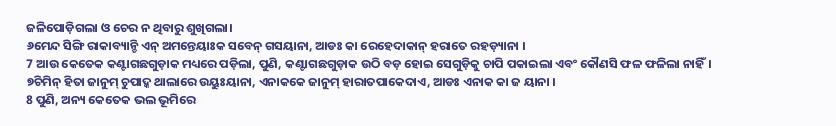ଜଳିପୋଡ଼ିଗଲା ଓ ଚେର ନ ଥିବାରୁ ଶୁଖିଗଲା।
୬ମେନ୍ଦ ସିଙ୍ଗି ରାକାବ୍ୟାନ୍ଚି ଏନ୍ ଅମନ୍ତେୟାଃକ ସବେନ୍ ଗସୟାନା, ଆଡଃ କା ରେହେଦାକାନ୍ ହରାତେ ରହଡ଼୍ୟାନା ।
7 ଆଉ କେତେକ କଣ୍ଟାଗଛଗୁଡ଼ାକ ମଧ୍ୟରେ ପଡ଼ିଲା, ପୁଣି, କଣ୍ଟାଗଛଗୁଡ଼ାକ ଉଠି ବଡ଼ ହୋଇ ସେଗୁଡ଼ିକୁ ଚାପି ପକାଇଲା ଏବଂ କୌଣସି ଫଳ ଫଳିଲା ନାହିଁ।
୭ଚିମିନ୍ ହିତା ଜାନୁମ୍ ଚୁପାଦ୍କ ଥାଲାରେ ଉୟୁଃୟାନା, ଏନାକକେ ଜାନୁମ୍ ହାରାତପାକେଦାଏ, ଆଡଃ ଏନାକ କା ଜ ୟାନା ।
8 ପୁଣି, ଅନ୍ୟ କେତେକ ଭଲ ଭୂମିରେ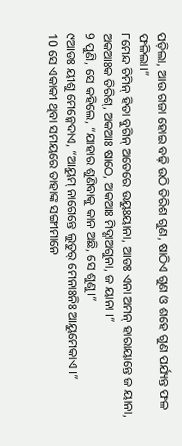ପଡ଼ିଲା, ଆଉ ଗଜା ହୋଇ ବଢ଼ି ଉଠି ତିରିଶ ଗୁଣ, ଷାଠିଏ ଗୁଣ ଓ ଶହେ ଗୁଣ ପର୍ଯ୍ୟନ୍ତ ଫଳ ଫଳିଲା।”
୮ମେନ୍ଦ ଚିମିନ୍ ହିତା ବୁଗିନ୍ ଅତେରେ ଉୟୁଃୟାନା, ଆଡଃ ଏନା ଅମନ୍ ହାରାୟାନ୍ତେ ଜ ୟାନା, ଅକଆଃକ ତିରିଶ୍, ଅକଆଃ ଷାଠେ, ଅକଆଃ ମିଦ୍ଶାଅଗୁନା, ଜ ୟାନା ।”
9 ପୁଣି, ସେ କହିଲେ, “ଯାହାର ଶୁଣିବାକୁ କାନ ଅଛି, ସେ ଶୁଣୁ।”
୯ଆଡଃ ୟୀଶୁ ମେନ୍କେଦାଏ, “ଆୟୁମ୍ ନାଗେନ୍ତେ ଲୁତୁର୍ ମେନାଃନିଃ ଆୟୁମେକାଏ ।”
10 ସେ ଏକାକୀ ଥିବା ସମୟରେ ତାହାଙ୍କ ସଙ୍ଗୀମାନେ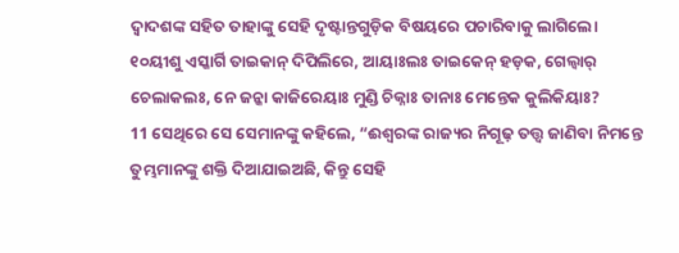ଦ୍ୱାଦଶଙ୍କ ସହିତ ତାହାଙ୍କୁ ସେହି ଦୃଷ୍ଟାନ୍ତଗୁଡ଼ିକ ବିଷୟରେ ପଚାରିବାକୁ ଲାଗିଲେ।
୧୦ୟୀଶୁ ଏସ୍କାର୍ଗି ତାଇକାନ୍ ଦିପିଲିରେ, ଆୟାଃଲଃ ତାଇକେନ୍ ହଡ଼କ, ଗେଲ୍ବାର୍ ଚେଲାକଲଃ, ନେ ଜନ୍କା କାଜିରେୟାଃ ମୁଣ୍ଡି ଚିକ୍ନାଃ ତାନାଃ ମେନ୍ତେକ କୁଲିକିୟାଃ?
11 ସେଥିରେ ସେ ସେମାନଙ୍କୁ କହିଲେ, “ଈଶ୍ବରଙ୍କ ରାଜ୍ୟର ନିଗୂଢ଼ ତତ୍ତ୍ୱ ଜାଣିବା ନିମନ୍ତେ ତୁମ୍ଭମାନଙ୍କୁ ଶକ୍ତି ଦିଆଯାଇଅଛି, କିନ୍ତୁ ସେହି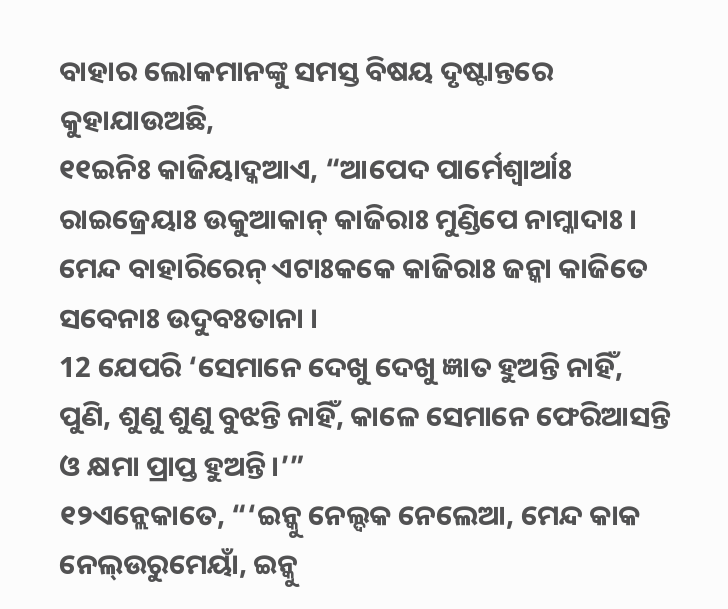ବାହାର ଲୋକମାନଙ୍କୁ ସମସ୍ତ ବିଷୟ ଦୃଷ୍ଟାନ୍ତରେ କୁହାଯାଉଅଛି,
୧୧ଇନିଃ କାଜିୟାଦ୍କଆଏ, “ଆପେଦ ପାର୍ମେଶ୍ୱାର୍ଆଃ ରାଇଜ୍ରେୟାଃ ଉକୁଆକାନ୍ କାଜିରାଃ ମୁଣ୍ଡିପେ ନାମ୍କାଦାଃ । ମେନ୍ଦ ବାହାରିରେନ୍ ଏଟାଃକକେ କାଜିରାଃ ଜନ୍କା କାଜିତେ ସବେନାଃ ଉଦୁବଃତାନା ।
12 ଯେପରି ‘ସେମାନେ ଦେଖୁ ଦେଖୁ ଜ୍ଞାତ ହୁଅନ୍ତି ନାହିଁ, ପୁଣି, ଶୁଣୁ ଶୁଣୁ ବୁଝନ୍ତି ନାହିଁ, କାଳେ ସେମାନେ ଫେରିଆସନ୍ତି ଓ କ୍ଷମା ପ୍ରାପ୍ତ ହୁଅନ୍ତି।’”
୧୨ଏନ୍ଲେକାତେ, “‘ଇନ୍କୁ ନେଲ୍ଦକ ନେଲେଆ, ମେନ୍ଦ କାକ ନେଲ୍ଉରୁମେୟାଁ, ଇନ୍କୁ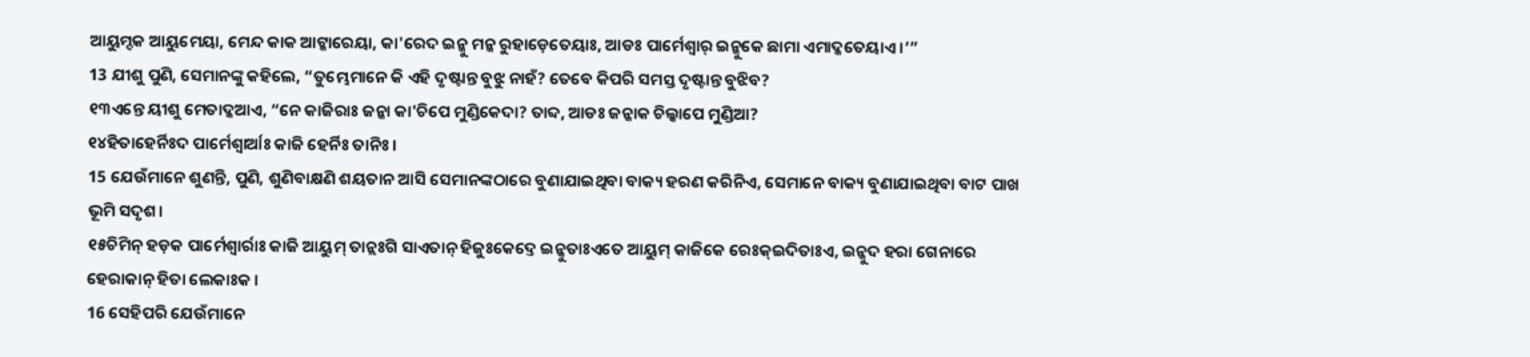ଆୟୁମ୍ଦକ ଆୟୁମେୟା, ମେନ୍ଦ କାକ ଆଟ୍କାରେୟା, କା'ରେଦ ଇନ୍କୁ ମନ୍କ ରୁହାଡ଼େତେୟାଃ, ଆଡଃ ପାର୍ମେଶ୍ୱାର୍ ଇନ୍କୁକେ ଛାମା ଏମାଦ୍କତେୟାଏ ।’”
13 ଯୀଶୁ ପୁଣି, ସେମାନଙ୍କୁ କହିଲେ, “ତୁମ୍ଭେମାନେ କି ଏହି ଦୃଷ୍ଟାନ୍ତ ବୁଝୁ ନାହଁ? ତେବେ କିପରି ସମସ୍ତ ଦୃଷ୍ଟାନ୍ତ ବୁଝିବ?
୧୩ଏନ୍ତେ ୟୀଶୁ ମେତାଦ୍କଆଏ, “ନେ କାଜିରାଃ ଜନ୍କା କା'ଚିପେ ମୁଣ୍ଡିକେଦା? ତାବ୍ଦ, ଆଡଃ ଜନ୍କାକ ଚିଲ୍କାପେ ମୁଣ୍ଡିଆ?
୧୪ହିତାହେର୍ନିଃଦ ପାର୍ମେଶ୍ୱାର୍ଆଃ କାଜି ହେର୍ନିଃ ତାନିଃ ।
15 ଯେଉଁମାନେ ଶୁଣନ୍ତି, ପୁଣି, ଶୁଣିବାକ୍ଷଣି ଶୟତାନ ଆସି ସେମାନଙ୍କଠାରେ ବୁଣାଯାଇଥିବା ବାକ୍ୟ ହରଣ କରିନିଏ, ସେମାନେ ବାକ୍ୟ ବୁଣାଯାଇଥିବା ବାଟ ପାଖ ଭୂମି ସଦୃଶ।
୧୫ଚିମିନ୍ ହଡ଼କ ପାର୍ମେଶ୍ୱାର୍ରାଃ କାଜି ଆୟୁମ୍ ତାନ୍ଲଃଗି ସାଏତାନ୍ ହିଜୁଃକେଦ୍ତେ ଇନ୍କୁତାଃଏତେ ଆୟୁମ୍ କାଜିକେ ରେଃକ୍ଇଦିତାଃଏ, ଇନ୍କୁଦ ହରା ଗେନାରେ ହେରାକାନ୍ ହିତା ଲେକାଃକ ।
16 ସେହିପରି ଯେଉଁମାନେ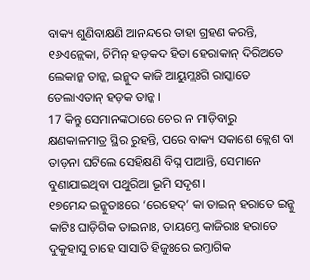ବାକ୍ୟ ଶୁଣିବାକ୍ଷଣି ଆନନ୍ଦରେ ତାହା ଗ୍ରହଣ କରନ୍ତି,
୧୬ଏନ୍ଲେକା, ଚିମିନ୍ ହଡ଼କଦ ହିତା ହେରାକାନ୍ ଦିରିଅତେ ଲେକାନ୍କ ତାନ୍କ, ଇନ୍କୁଦ କାଜି ଆୟୁମ୍ଲଃଗି ରାସ୍କାତେ ତେଲାଏତାନ୍ ହଡ଼କ ତାନ୍କ ।
17 କିନ୍ତୁ ସେମାନଙ୍କଠାରେ ଚେର ନ ମାଡ଼ିବାରୁ କ୍ଷଣକାଳମାତ୍ର ସ୍ଥିର ରୁହନ୍ତି, ପରେ ବାକ୍ୟ ସକାଶେ କ୍ଲେଶ ବା ତାଡ଼ନା ଘଟିଲେ ସେହିକ୍ଷଣି ବିଘ୍ନ ପାଆନ୍ତି, ସେମାନେ ବୁଣାଯାଇଥିବା ପଥୁରିଆ ଭୂମି ସଦୃଶ।
୧୭ମେନ୍ଦ ଇନ୍କୁତାଃରେ ‘ରେହେଦ୍’ କା ତାଇନ୍ ହରାତେ ଇନ୍କୁ କାଟିଃ ଘାଡ଼ିଗିକ ତାଇନାଃ, ତାୟମ୍ତେ କାଜିରାଃ ହରାତେ ଦୁକୁହାସୁ ଚାହେ ସାସାତି ହିଜୁଃରେ ଇମ୍ତାଗିକ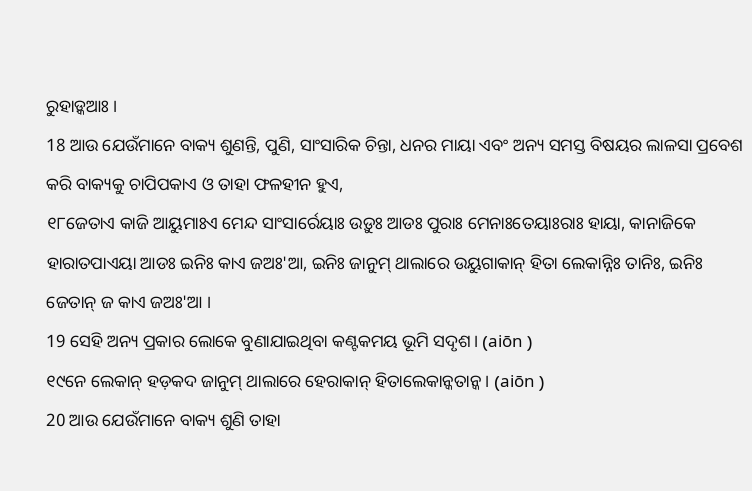ରୁହାଡ଼୍କଆଃ ।
18 ଆଉ ଯେଉଁମାନେ ବାକ୍ୟ ଶୁଣନ୍ତି, ପୁଣି, ସାଂସାରିକ ଚିନ୍ତା, ଧନର ମାୟା ଏବଂ ଅନ୍ୟ ସମସ୍ତ ବିଷୟର ଲାଳସା ପ୍ରବେଶ କରି ବାକ୍ୟକୁ ଚାପିପକାଏ ଓ ତାହା ଫଳହୀନ ହୁଏ,
୧୮ଜେତାଏ କାଜି ଆୟୁମାଃଏ ମେନ୍ଦ ସାଂସାର୍ରେୟାଃ ଉଡ଼ୁଃ ଆଡଃ ପୁରାଃ ମେନାଃତେୟାଃରାଃ ହାୟା, କାନାଜିକେ ହାରାତପାଏୟା ଆଡଃ ଇନିଃ କାଏ ଜଅଃ'ଆ, ଇନିଃ ଜାନୁମ୍ ଥାଲାରେ ଉୟୁଗାକାନ୍ ହିତା ଲେକାନ୍ନିଃ ତାନିଃ, ଇନିଃ ଜେତାନ୍ ଜ କାଏ ଜଅଃ'ଆ ।
19 ସେହି ଅନ୍ୟ ପ୍ରକାର ଲୋକେ ବୁଣାଯାଇଥିବା କଣ୍ଟକମୟ ଭୂମି ସଦୃଶ। (aiōn )
୧୯ନେ ଲେକାନ୍ ହଡ଼କଦ ଜାନୁମ୍ ଥାଲାରେ ହେରାକାନ୍ ହିତାଲେକାନ୍କତାନ୍କ । (aiōn )
20 ଆଉ ଯେଉଁମାନେ ବାକ୍ୟ ଶୁଣି ତାହା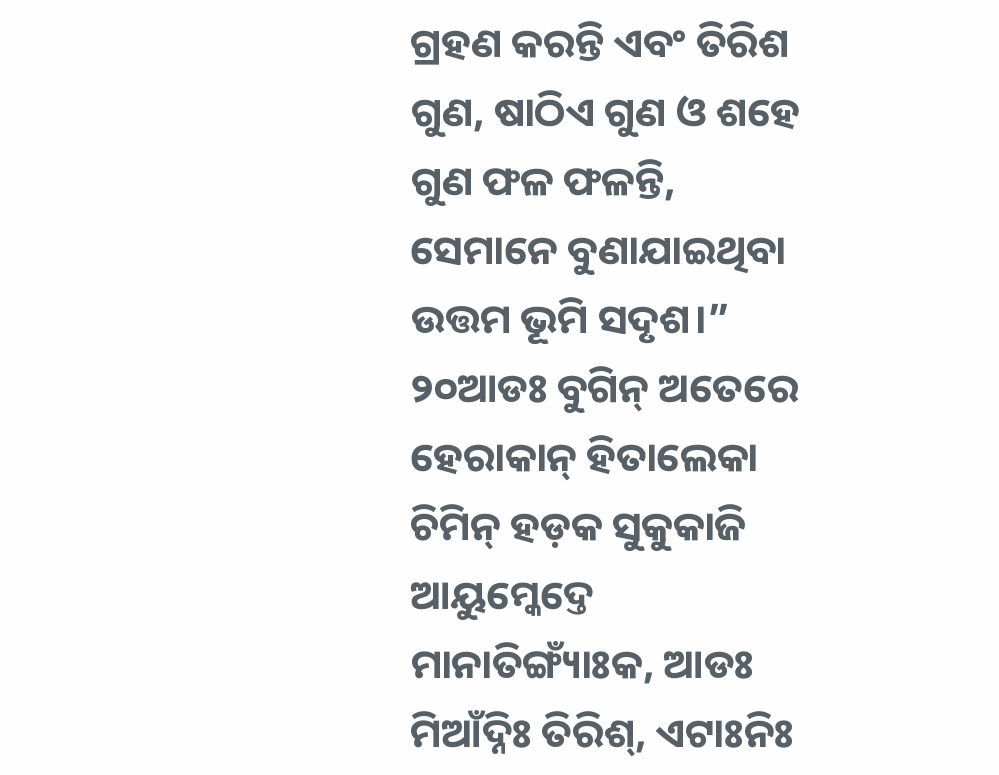ଗ୍ରହଣ କରନ୍ତି ଏବଂ ତିରିଶ ଗୁଣ, ଷାଠିଏ ଗୁଣ ଓ ଶହେ ଗୁଣ ଫଳ ଫଳନ୍ତି, ସେମାନେ ବୁଣାଯାଇଥିବା ଉତ୍ତମ ଭୂମି ସଦୃଶ।”
୨୦ଆଡଃ ବୁଗିନ୍ ଅତେରେ ହେରାକାନ୍ ହିତାଲେକା ଚିମିନ୍ ହଡ଼କ ସୁକୁକାଜି ଆୟୁମ୍କେଦ୍ତେ ମାନାତିଙ୍ଗ୍ୟାଁଃକ, ଆଡଃ ମିଆଁଦ୍ନିଃ ତିରିଶ୍, ଏଟାଃନିଃ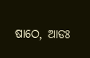ଷାଠେ, ଆଡଃ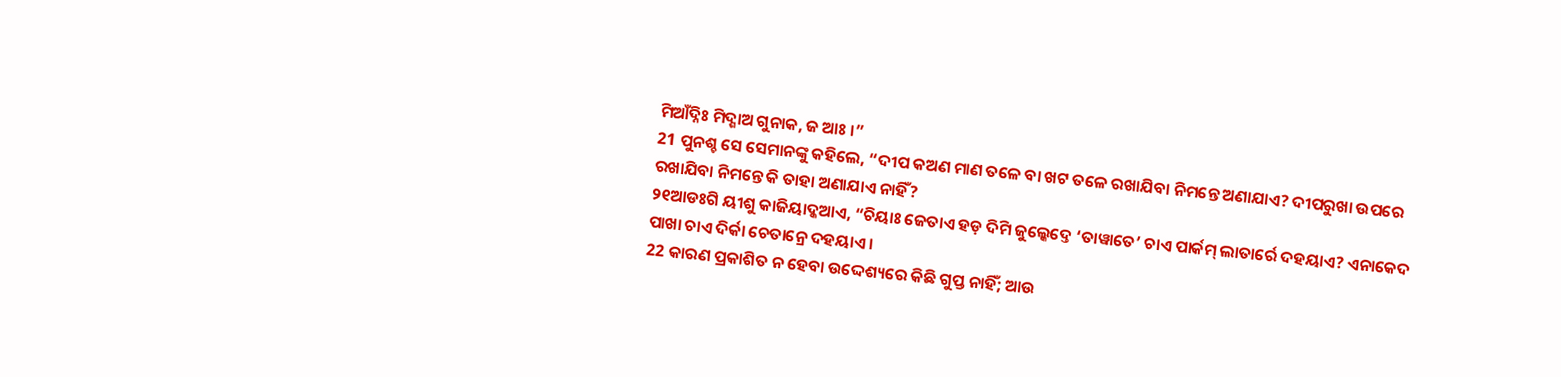ମିଆଁଦ୍ନିଃ ମିଦ୍ଶାଅ ଗୁନାକ, ଜ ଆଃ ।”
21 ପୁନଶ୍ଚ ସେ ସେମାନଙ୍କୁ କହିଲେ, “ଦୀପ କଅଣ ମାଣ ତଳେ ବା ଖଟ ତଳେ ରଖାଯିବା ନିମନ୍ତେ ଅଣାଯାଏ? ଦୀପରୁଖା ଉପରେ ରଖାଯିବା ନିମନ୍ତେ କି ତାହା ଅଣାଯାଏ ନାହିଁ?
୨୧ଆଡଃଗି ୟୀଶୁ କାଜିୟାଦ୍କଆଏ, “ଚିୟାଃ ଜେତାଏ ହଡ଼ ଦିମି ଜୁଲ୍କେଦ୍ତେ ‘ତାୱାତେ’ ଚାଏ ପାର୍କମ୍ ଲାତାର୍ରେ ଦହୟାଏ? ଏନାକେଦ ପାଖା ଚାଏ ଦିର୍କା ଚେତାନ୍ରେ ଦହୟାଏ ।
22 କାରଣ ପ୍ରକାଶିତ ନ ହେବା ଉଦ୍ଦେଶ୍ୟରେ କିଛି ଗୁପ୍ତ ନାହିଁ; ଆଉ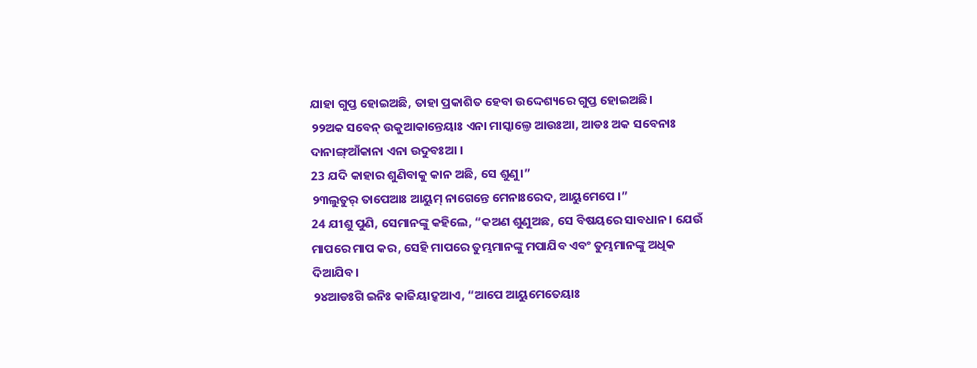ଯାହା ଗୁପ୍ତ ହୋଇଅଛି, ତାହା ପ୍ରକାଶିତ ହେବା ଉଦ୍ଦେଶ୍ୟରେ ଗୁପ୍ତ ହୋଇଅଛି।
୨୨ଅକ ସବେନ୍ ଉକୁଆକାନ୍ତେୟାଃ ଏନା ମାସ୍କାଲ୍ତେ ଆଉଃଆ, ଆଡଃ ଅକ ସବେନାଃ ଦାନାଙ୍ଗ୍ଆଁକାନା ଏନା ଉଦୁବଃଆ ।
23 ଯଦି କାହାର ଶୁଣିବାକୁ କାନ ଅଛି, ସେ ଶୁଣୁ।”
୨୩ଲୁତୁର୍ ତାପେଆଃ ଆୟୁମ୍ ନାଗେନ୍ତେ ମେନାଃରେଦ, ଆୟୁମେପେ ।”
24 ଯୀଶୁ ପୁଣି, ସେମାନଙ୍କୁ କହିଲେ, “କଅଣ ଶୁଣୁଅଛ, ସେ ବିଷୟରେ ସାବଧାନ। ଯେଉଁ ମାପରେ ମାପ କର, ସେହି ମାପରେ ତୁମ୍ଭମାନଙ୍କୁ ମପାଯିବ ଏବଂ ତୁମ୍ଭମାନଙ୍କୁ ଅଧିକ ଦିଆଯିବ।
୨୪ଆଡଃଗି ଇନିଃ କାଜିୟାଦ୍କଆଏ, “ଆପେ ଆୟୁମେତେୟାଃ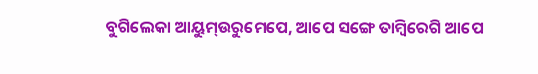ବୁଗିଲେକା ଆୟୁମ୍ଉରୁମେପେ, ଆପେ ସଙ୍ଗେ ତାମ୍ବିରେଗି ଆପେ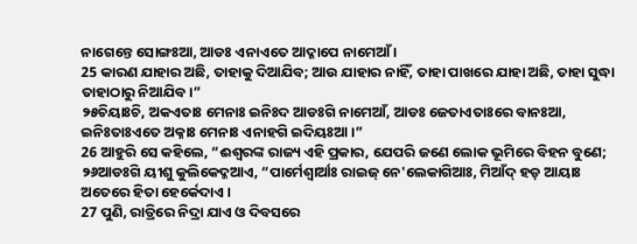ନାଗେନ୍ତେ ସୋଙ୍ଗଃଆ, ଆଡଃ ଏନାଏତେ ଆଦ୍କାପେ ନାମେଆଁ ।
25 କାରଣ ଯାହାର ଅଛି, ତାହାକୁ ଦିଆଯିବ; ଆଉ ଯାହାର ନାହିଁ, ତାହା ପାଖରେ ଯାହା ଅଛି, ତାହା ସୁଦ୍ଧା ତାହାଠାରୁ ନିଆଯିବ।”
୨୫ଚିୟାଃଚି, ଅକଏତାଃ ମେନାଃ ଇନିଃଦ ଆଡଃଗି ନାମେଆଁ, ଆଡଃ ଜେତାଏତାଃରେ ବାନଃଆ, ଇନିଃତାଃଏତେ ଅକ୍ନାଃ ମେନାଃ ଏନାହଗି ଇଦିୟଃଆ ।”
26 ଆହୁରି ସେ କହିଲେ, “ଈଶ୍ବରଙ୍କ ରାଜ୍ୟ ଏହି ପ୍ରକାର, ଯେପରି ଜଣେ ଲୋକ ଭୂମିରେ ବିହନ ବୁଣେ;
୨୬ଆଡଃଗି ୟୀଶୁ କୁଲିକେଦ୍କଆଏ, “ପାର୍ମେଶ୍ୱାର୍ଆଃ ରାଇଜ୍ ନେ'ଲେକାଗିଆଃ, ମିଆଁଦ୍ ହଡ଼ ଆୟାଃ ଅତେରେ ହିତା ହେର୍କେଦାଏ ।
27 ପୁଣି, ରାତ୍ରିରେ ନିଦ୍ରା ଯାଏ ଓ ଦିବସରେ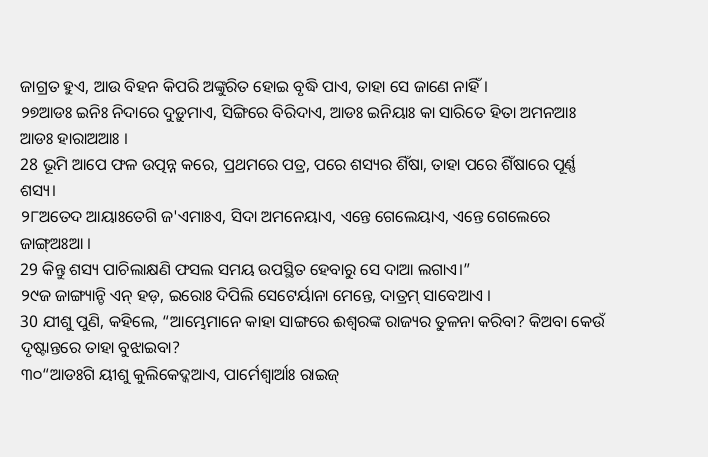ଜାଗ୍ରତ ହୁଏ, ଆଉ ବିହନ କିପରି ଅଙ୍କୁରିତ ହୋଇ ବୃଦ୍ଧି ପାଏ, ତାହା ସେ ଜାଣେ ନାହିଁ।
୨୭ଆଡଃ ଇନିଃ ନିଦାରେ ଦୁଡ଼ୁମାଏ, ସିଙ୍ଗିରେ ବିରିଦାଏ, ଆଡଃ ଇନିୟାଃ କା ସାରିତେ ହିତା ଅମନଆଃ ଆଡଃ ହାରାଅଆଃ ।
28 ଭୂମି ଆପେ ଫଳ ଉତ୍ପନ୍ନ କରେ, ପ୍ରଥମରେ ପତ୍ର, ପରେ ଶସ୍ୟର ଶିଁଷା, ତାହା ପରେ ଶିଁଷାରେ ପୂର୍ଣ୍ଣ ଶସ୍ୟ।
୨୮ଅତେଦ ଆୟାଃତେଗି ଜ'ଏମାଃଏ, ସିଦା ଅମନେୟାଏ, ଏନ୍ତେ ଗେଲେୟାଏ, ଏନ୍ତେ ଗେଲେରେ ଜାଙ୍ଗ୍ଅଃଆ ।
29 କିନ୍ତୁ ଶସ୍ୟ ପାଚିଲାକ୍ଷଣି ଫସଲ ସମୟ ଉପସ୍ଥିତ ହେବାରୁ ସେ ଦାଆ ଲଗାଏ।”
୨୯ଜ ଜାଙ୍ଗ୍ୟାନ୍ଚି ଏନ୍ ହଡ଼, ଇରୋଃ ଦିପିଲି ସେଟେର୍ୟାନା ମେନ୍ତେ, ଦାତ୍ରମ୍ ସାବେଆଏ ।
30 ଯୀଶୁ ପୁଣି, କହିଲେ, “ଆମ୍ଭେମାନେ କାହା ସାଙ୍ଗରେ ଈଶ୍ବରଙ୍କ ରାଜ୍ୟର ତୁଳନା କରିବା? କିଅବା କେଉଁ ଦୃଷ୍ଟାନ୍ତରେ ତାହା ବୁଝାଇବା?
୩୦“ଆଡଃଗି ୟୀଶୁ କୁଲିକେଦ୍କଆଏ, ପାର୍ମେଶ୍ୱାର୍ଆଃ ରାଇଜ୍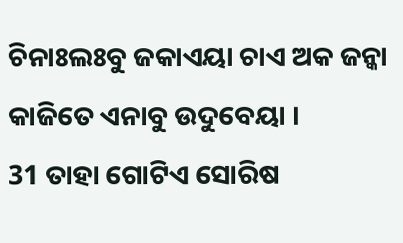ଚିନାଃଲଃବୁ ଜକାଏୟା ଚାଏ ଅକ ଜନ୍କା କାଜିତେ ଏନାବୁ ଉଦୁବେୟା ।
31 ତାହା ଗୋଟିଏ ସୋରିଷ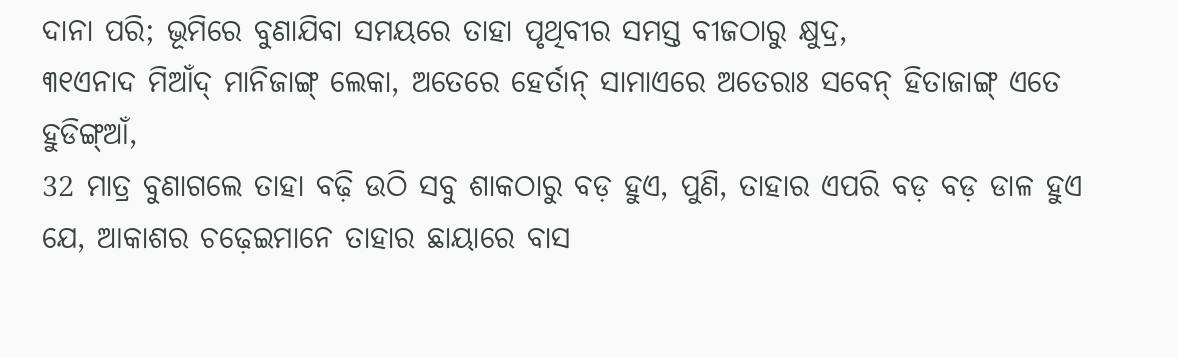ଦାନା ପରି; ଭୂମିରେ ବୁଣାଯିବା ସମୟରେ ତାହା ପୃଥିବୀର ସମସ୍ତ ବୀଜଠାରୁ କ୍ଷୁଦ୍ର,
୩୧ଏନାଦ ମିଆଁଦ୍ ମାନିଜାଙ୍ଗ୍ ଲେକା, ଅତେରେ ହେର୍ତାନ୍ ସାମାଏରେ ଅତେରାଃ ସବେନ୍ ହିତାଜାଙ୍ଗ୍ ଏତେ ହୁଡିଙ୍ଗ୍ଆଁ,
32 ମାତ୍ର ବୁଣାଗଲେ ତାହା ବଢ଼ି ଉଠି ସବୁ ଶାକଠାରୁ ବଡ଼ ହୁଏ, ପୁଣି, ତାହାର ଏପରି ବଡ଼ ବଡ଼ ଡାଳ ହୁଏ ଯେ, ଆକାଶର ଚଢ଼େଇମାନେ ତାହାର ଛାୟାରେ ବାସ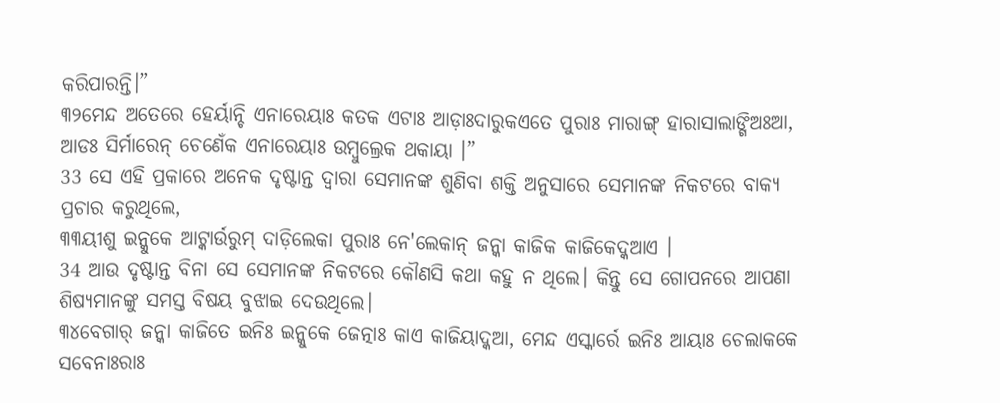କରିପାରନ୍ତି।”
୩୨ମେନ୍ଦ ଅତେରେ ହେର୍ୟାନ୍ଚି ଏନାରେୟାଃ କତକ ଏଟାଃ ଆଡ଼ାଃଦାରୁକଏତେ ପୁରାଃ ମାରାଙ୍ଗ୍ ହାରାସାଲାଙ୍ଗିଅଃଆ, ଆଡଃ ସିର୍ମାରେନ୍ ଚେଣେଁକ ଏନାରେୟାଃ ଉମ୍ବୁଲ୍ରେକ ଥକାୟା ।”
33 ସେ ଏହି ପ୍ରକାରେ ଅନେକ ଦୃଷ୍ଟାନ୍ତ ଦ୍ୱାରା ସେମାନଙ୍କ ଶୁଣିବା ଶକ୍ତି ଅନୁସାରେ ସେମାନଙ୍କ ନିକଟରେ ବାକ୍ୟ ପ୍ରଚାର କରୁଥିଲେ,
୩୩ୟୀଶୁ ଇନ୍କୁକେ ଆଟ୍କାର୍ଉରୁମ୍ ଦାଡ଼ିଲେକା ପୁରାଃ ନେ'ଲେକାନ୍ ଜନ୍କା କାଜିକ କାଜିକେଦ୍କଆଏ ।
34 ଆଉ ଦୃଷ୍ଟାନ୍ତ ବିନା ସେ ସେମାନଙ୍କ ନିକଟରେ କୌଣସି କଥା କହୁ ନ ଥିଲେ। କିନ୍ତୁ ସେ ଗୋପନରେ ଆପଣା ଶିଷ୍ୟମାନଙ୍କୁ ସମସ୍ତ ବିଷୟ ବୁଝାଇ ଦେଉଥିଲେ।
୩୪ବେଗାର୍ ଜନ୍କା କାଜିତେ ଇନିଃ ଇନ୍କୁକେ ଜେତ୍ନାଃ କାଏ କାଜିୟାଦ୍କଆ, ମେନ୍ଦ ଏସ୍କାର୍ରେ ଇନିଃ ଆୟାଃ ଚେଲାକକେ ସବେନାଃରାଃ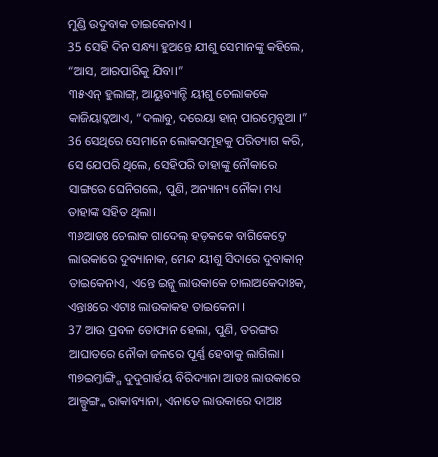ମୁଣ୍ଡି ଉଦୁବାକ ତାଇକେନାଏ ।
35 ସେହି ଦିନ ସନ୍ଧ୍ୟା ହୁଅନ୍ତେ ଯୀଶୁ ସେମାନଙ୍କୁ କହିଲେ, “ଆସ, ଆରପାରିକୁ ଯିବା।”
୩୫ଏନ୍ ହୁଲାଙ୍ଗ୍, ଆୟୁବ୍ୟାନ୍ଚି ୟୀଶୁ ଚେଲାକକେ କାଜିୟାଦ୍କଆଏ, “ଦଲାବୁ, ଦରେୟା ହାନ୍ ପାରମ୍ତେବୁଆ ।”
36 ସେଥିରେ ସେମାନେ ଲୋକସମୂହକୁ ପରିତ୍ୟାଗ କରି, ସେ ଯେପରି ଥିଲେ, ସେହିପରି ତାହାଙ୍କୁ ନୌକାରେ ସାଙ୍ଗରେ ଘେନିଗଲେ, ପୁଣି, ଅନ୍ୟାନ୍ୟ ନୌକା ମଧ୍ୟ ତାହାଙ୍କ ସହିତ ଥିଲା।
୩୬ଆଡଃ ଚେଲାକ ଗାଦେଲ୍ ହଡ଼କକେ ବାଗିକେଦ୍ତେ ଲାଉକାରେ ଦୁବ୍ୟାନାକ, ମେନ୍ଦ ୟୀଶୁ ସିଦାରେ ଦୁବାକାନ୍ ତାଇକେନାଏ, ଏନ୍ତେ ଇନ୍କୁ ଲାଉକାକେ ଚାଲାଅକେଦାଃକ, ଏନ୍ତାଃରେ ଏଟାଃ ଲାଉକାକହ ତାଇକେନା ।
37 ଆଉ ପ୍ରବଳ ତୋଫାନ ହେଲା, ପୁଣି, ତରଙ୍ଗର ଆଘାତରେ ନୌକା ଜଳରେ ପୂର୍ଣ୍ଣ ହେବାକୁ ଲାଗିଲା।
୩୭ଇମ୍ତାଙ୍ଗ୍ଗି ଦୁଦୁଗାର୍ହୟ ବିରିଦ୍ୟାନା ଆଡଃ ଲାଉକାରେ ଆଲ୍ପୁଙ୍ଗ୍କ ରାକାବ୍ୟାନା, ଏନାତେ ଲାଉକାରେ ଦାଆଃ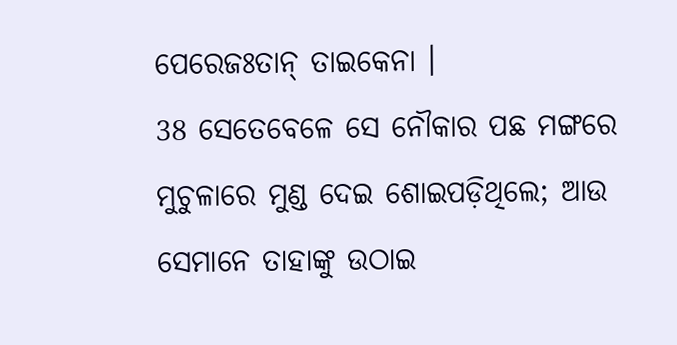ପେରେଜଃତାନ୍ ତାଇକେନା ।
38 ସେତେବେଳେ ସେ ନୌକାର ପଛ ମଙ୍ଗରେ ମୁଚୁଳାରେ ମୁଣ୍ଡ ଦେଇ ଶୋଇପଡ଼ିଥିଲେ; ଆଉ ସେମାନେ ତାହାଙ୍କୁ ଉଠାଇ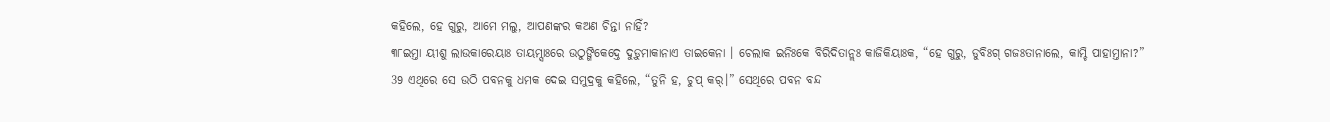କହିଲେ, ହେ ଗୁରୁ, ଆମେ ମଲୁ, ଆପଣଙ୍କର କଅଣ ଚିନ୍ତା ନାହିଁ?
୩୮ଇମ୍ତା ୟୀଶୁ ଲାଉକାରେୟାଃ ତାୟମ୍ସାଃରେ ଉଠୁଙ୍ଗିକେଦ୍ତେ ଦୁଡ଼ୁମାକାନାଏ ତାଇକେନା । ଚେଲାକ ଇନିଃକେ ବିରିଦିତାନ୍ଲଃ କାଜିକିୟାଃକ, “ହେ ଗୁରୁ, ଡୁବିଃଗ୍ ଗଜଃତାନାଲେ, କାମ୍ଚି ପାହାମ୍ତାନା?”
39 ଏଥିରେ ସେ ଉଠି ପବନକୁ ଧମକ ଦେଇ ସମୁଦ୍ରକୁ କହିଲେ, “ତୁନି ହ, ଚୁପ୍ କର୍।” ସେଥିରେ ପବନ ବନ୍ଦ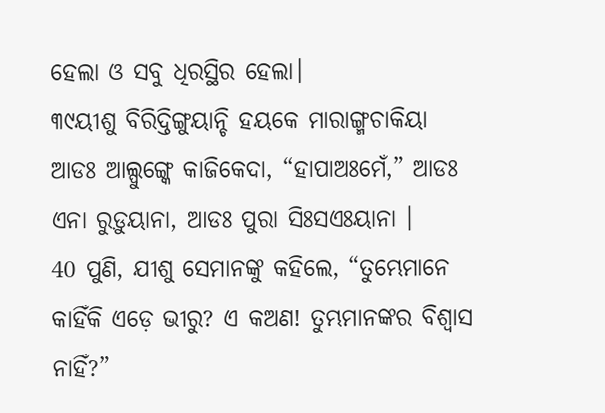ହେଲା ଓ ସବୁ ଧିରସ୍ଥିର ହେଲା।
୩୯ୟୀଶୁ ବିରିଦ୍ତିଙ୍ଗୁୟାନ୍ଚି ହୟକେ ମାରାଙ୍ଗ୍ମଚାକିୟା ଆଡଃ ଆଲ୍ପୁଙ୍ଗ୍କେ କାଜିକେଦା, “ହାପାଅଃମେଁ,” ଆଡଃ ଏନା ରୁଡ଼ୁୟାନା, ଆଡଃ ପୁରା ସିଃସଏଃୟାନା ।
40 ପୁଣି, ଯୀଶୁ ସେମାନଙ୍କୁ କହିଲେ, “ତୁମ୍ଭେମାନେ କାହିଁକି ଏଡ଼େ ଭୀରୁ? ଏ କଅଣ! ତୁମ୍ଭମାନଙ୍କର ବିଶ୍ୱାସ ନାହିଁ?”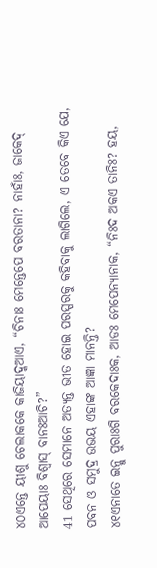୪୦ଏନ୍ତେ ୟୀଶୁ ଚେଲାକକେ କାଜିୟାଦ୍କଆଏ, “ଚିନାଃ ମେନ୍ତେପେ ବରତାନା? ନାହାଁଃ, ଜାକେଦ୍ ଆପେୟାଃ ବିଶ୍ୱାସ୍ ବାନଃଆଚି?”
41 ସେଥିରେ ସେମାନେ ଅତ୍ୟନ୍ତ ଭୀତ ହୋଇ ପରସ୍ପରକୁ କହିବାକୁ ଲାଗିଲେ, ଏ ତେବେ କିଏ ଯେ, ପବନ ଓ ସମୁଦ୍ର ଉଭୟ ଏହାଙ୍କ ଆଜ୍ଞା ମାନନ୍ତି?
୪୧ଏନାତେ ଇନ୍କୁ ପୁରାଃଗି ବରକେଦାଃକ, ଆଡଃ ମେପେନ୍ୟାନାକ, “ନିଃଦ ଅକଏ ତାନିଃ? ହୟ,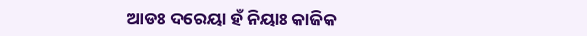ଆଡଃ ଦରେୟା ହଁ ନିୟାଃ କାଜିକ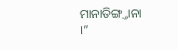ମାନାତିଙ୍ଗ୍ତାନା ।”